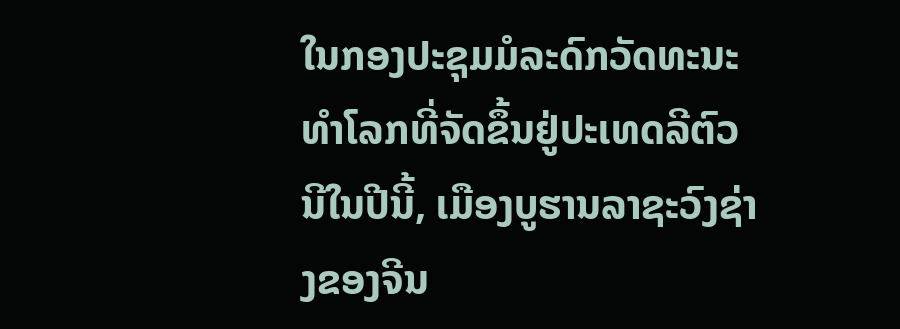ໃນກອງປະຊຸມມໍລະດົກວັດທະນະທຳໂລກທີ່ຈັດຂຶ້ນຢູ່ປະເທດລີຕົວນີໃນປີນີ້, ເມືອງບູຮານລາຊະວົງຊ່າງຂອງຈີນ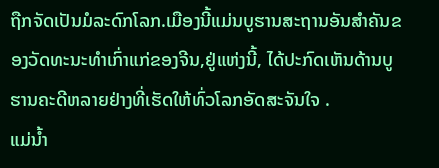ຖືກຈັດເປັນມໍລະດົກໂລກ.ເມືອງນີ້ແມ່ນບູຮານສະຖານອັນສຳຄັນຂອງວັດທະນະທຳເກົ່າແກ່ຂອງຈີນ,ຢູ່ແຫ່ງນີ້, ໄດ້ປະກົດເຫັນດ້ານບູຮານຄະດີຫລາຍຢ່າງທີ່ເຮັດໃຫ້ທົ່ວໂລກອັດສະຈັນໃຈ .
ແມ່ນ້ຳ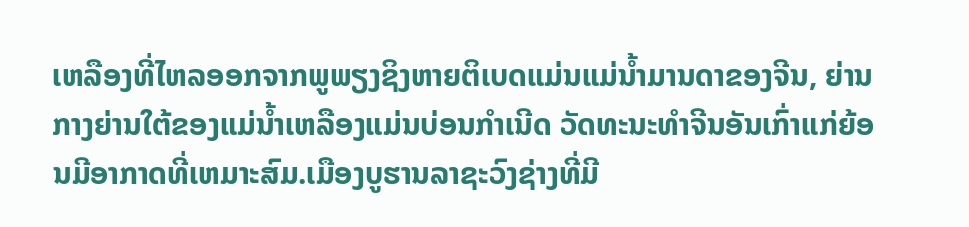ເຫລືອງທີ່ໄຫລອອກຈາກພູພຽງຊິງຫາຍຕິເບດແມ່ນແມ່ນ້ຳມານດາຂອງຈີນ, ຍ່ານກາງຍ່ານໃຕ້ຂອງແມ່ນ້ຳເຫລືອງແມ່ນບ່ອນກຳເນີດ ວັດທະນະທຳຈີນອັນເກົ່າແກ່ຍ້ອນມີອາກາດທີ່ເຫມາະສົມ.ເມືອງບູຮານລາຊະວົງຊ່າງທີ່ມີ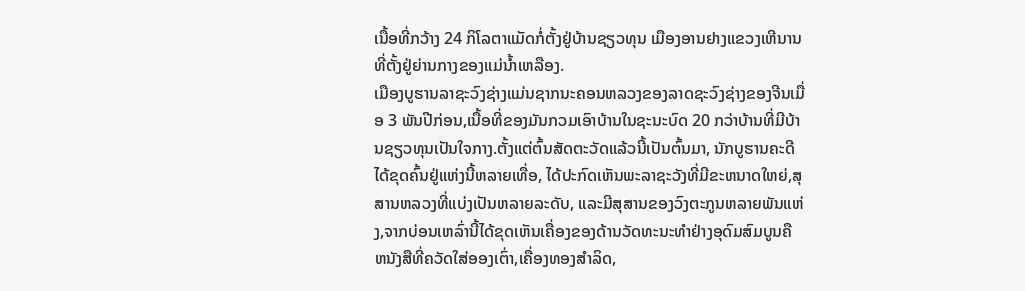ເນື້ອທີ່ກວ້າງ 24 ກິໂລຕາແມັດກໍ່ຕັ້ງຢູ່ບ້ານຊຽວທຸນ ເມືອງອານຢາງແຂວງເຫີນານທີ່ຕັ້ງຢູ່ຍ່ານກາງຂອງແມ່ນ້ຳເຫລືອງ.
ເມືອງບູຮານລາຊະວົງຊ່າງແມ່ນຊາກນະຄອນຫລວງຂອງລາດຊະວົງຊ່າງຂອງຈີນເມື່ອ 3 ພັນປີກ່ອນ,ເນື້ອທີ່ຂອງມັນກວມເອົາບ້ານໃນຊະນະບົດ 20 ກວ່າບ້ານທີ່ມີບ້ານຊຽວທຸນເປັນໃຈກາງ.ຕັ້ງແຕ່ຕົ້ນສັດຕະວັດແລ້ວນີ້ເປັນຕົ້ນມາ, ນັກບູຮານຄະດີໄດ້ຂຸດຄົ້ນຢູ່ແຫ່ງນີ້ຫລາຍເທື່ອ, ໄດ້ປະກົດເຫັນພະລາຊະວັງທີ່ມີຂະຫນາດໃຫຍ່,ສຸສານຫລວງທີ່ແບ່ງເປັນຫລາຍລະດັບ, ແລະມີສຸສານຂອງວົງຕະກູນຫລາຍພັນແຫ່ງ,ຈາກບ່ອນເຫລົ່ານີ້ໄດ້ຂຸດເຫັນເຄື່ອງຂອງດ້ານວັດທະນະທຳຢ່າງອຸດົມສົມບູນຄື ຫນັງສືທີ່ຄວັດໃສ່ອອງເຕົ່າ,ເຄື່ອງທອງສຳລິດ,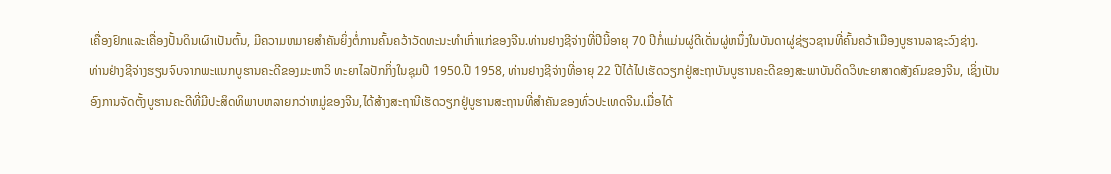ເຄື່ອງຢົກແລະເຄື່ອງປັ້ນດິນເຜົາເປັນຕົ້ນ, ມີຄວາມຫມາຍສຳຄັນຍິ່ງຕໍ່ການຄົ້ນຄວ້າວັດທະນະທຳເກົ່າແກ່ຂອງຈີນ.ທ່ານຢາງຊີຈ່າງທີ່ປີນີ້ອາຍຸ 70 ປີກໍ່ແມ່ນຜູ່ດີເດັ່ນຜູ່ຫນຶ່ງໃນບັນດາຜູ່ຊ່ຽວຊານທີ່ຄົ້ນຄວ້າເມືອງບູຮານລາຊະວົງຊ່າງ.
ທ່ານຢ່າງຊີຈ່າງຮຽນຈົບຈາກພະແນກບູຮານຄະດີຂອງມະຫາວິ ທະຍາໄລປັກກິ່ງໃນຊຸມປີ 1950.ປີ 1958, ທ່ານຢາງຊີຈ່າງທີ່ອາຍຸ 22 ປີໄດ້ໄປເຮັດວຽກຢູ່ສະຖາບັນບູຮານຄະດີຂອງສະພາບັນດິດວິທະຍາສາດສັງຄົມຂອງຈີນ, ເຊິ່ງເປັນອົງການຈັດຕັ້ງບູຮານຄະດີທີ່ມີປະສິດທິພາບຫລາຍກວ່າຫມູ່ຂອງຈີນ,ໄດ້ສ້າງສະຖານີເຮັດວຽກຢູ່ບູຮານສະຖານທີ່ສຳຄັນຂອງທົ່ວປະເທດຈີນ.ເມື່ອໄດ້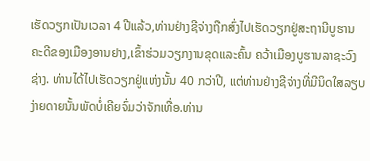ເຮັດວຽກເປັນເວລາ 4 ປີແລ້ວ,ທ່ານຢ່າງຊີຈ່າງຖືກສົ່ງໄປເຮັດວຽກຢູ່ສະຖານີບູຮານຄະດີຂອງເມືອງອານຢາງ,ເຂົ້າຮ່ວມວຽກງານຂຸດແລະຄົ້ນ ຄວ້າເມືອງບູຮານລາຊະວົງຊ່າງ. ທ່ານໄດ້ໄປເຮັດວຽກຢູ່ແຫ່ງນັ້ນ 40 ກວ່າປີ, ແຕ່ທ່ານຢ່າງຊີຈ່າງທີ່ມີນິດໃສລຽບງ່າຍດາຍນັ້ນພັດບໍ່ເຄີຍຈົ່ມວ່າຈັກເທື່ອ.ທ່ານ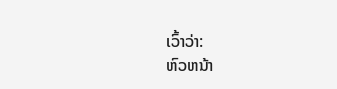ເວົ້າວ່າ:
ຫົວຫນ້າ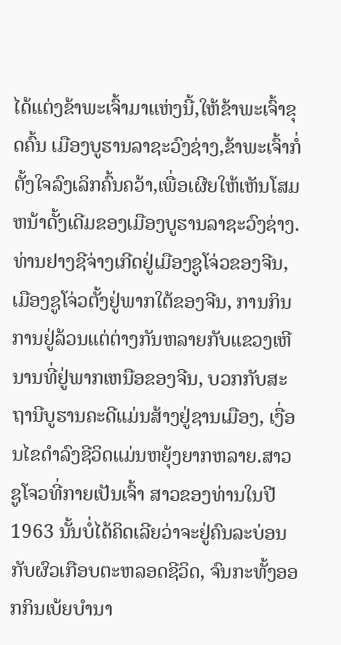ໄດ້ແຕ່ງຂ້າພະເຈົ້າມາແຫ່ງນີ້,ໃຫ້ຂ້າພະເຈົ້າຂຸດຄົ້ນ ເມືອງບູຮານລາຊະວົງຊ່າງ,ຂ້າພະເຈົ້າກໍ່ຕັ້ງໃຈລົງເລິກຄົ້ນຄວ້າ,ເພື່ອເຜີຍໃຫ້ເຫັນໂສມຫນ້າດັ້ງເດີມຂອງເມືອງບູຮານລາຊະວົງຊ່າງ. ທ່ານຢາງຊີຈ່າງເກີດຢູ່ເມືອງຊູໂຈ່ວຂອງຈີນ, ເມືອງຊູໂຈ່ວຕັ້ງຢູ່ພາກໃຕ້ຂອງຈີນ, ການກິນການຢູ່ລ້ວນແຕ່ຕ່າງກັນຫລາຍກັບແຂວງເຫີນານທີ່ຢູ່ພາກເຫນືອຂອງຈີນ, ບວກກັບສະຖານີບູຮານຄະດີແມ່ນສ້າງຢູ່ຊານເມືອງ, ເງື່ອນໄຂດຳລົງຊີວິດແມ່ນຫຍຸ້ງຍາກຫລາຍ.ສາວຊູໂຈວທີ່ກາຍເປັນເຈົ້າ ສາວຂອງທ່ານໃນປີ 1963 ນັ້ນບໍ່ໄດ້ຄິດເລີຍວ່າຈະຢູ່ຄົນລະບ່ອນກັບຜົວເກືອບຕະຫລອດຊີວິດ, ຈົນກະທັ້ງອອກກິນເບ້ຍບຳນາ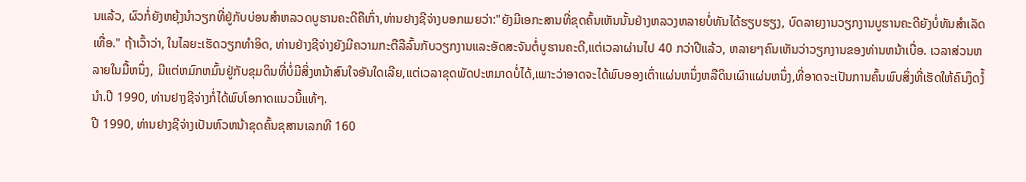ນແລ້ວ, ຜົວກໍ່ຍັງຫຍຸ້ງນຳວຽກທີ່ຢູ່ກັບບ່ອນສຳຫລວດບູຮານຄະດີຄືເກົ່າ,ທ່ານຢາງຊີຈ່າງບອກເມຍວ່າ:"ຍັງມີເອກະສານທີ່ຂຸດຄົ້ນເຫັນນັ້ນຢ່າງຫລວງຫລາຍບໍ່ທັນໄດ້ຮຽບຮຽງ, ບົດລາຍງານວຽກງານບູຮານຄະດີຍັງບໍ່ທັນສຳເລັດເທື່ອ." ຖ້າເວົ້າວ່າ, ໃນໄລຍະເຮັດວຽກທຳອິດ, ທ່ານຢ່າງຊີຈ່າງຍັງມີຄວາມກະຕືລືລົ້ນກັບວຽກງານແລະອັດສະຈັນຕໍ່ບູຮານຄະດີ,ແຕ່ເວລາຜ່ານໄປ 40 ກວ່າປີແລ້ວ, ຫລາຍໆຄົນເຫັນວ່າວຽກງານຂອງທ່ານຫນ້າເບື່ອ. ເວລາສ່ວນຫລາຍໃນມື້ຫນຶ່ງ, ມີແຕ່ຫມົກຫມົ້ນຢູ່ກັບຂຸມດິນທີ່ບໍ່ມີສິ່ງຫນ້າສົນໃຈອັນໃດເລີຍ,ແຕ່ເວລາຂຸດພັດປະຫມາດບໍ່ໄດ້,ເພາະວ່າອາດຈະໄດ້ພົບອອງເຕົ່າແຜ່ນຫນຶ່ງຫລືດິນເຜົາແຜ່ນຫນຶ່ງ,ທີ່ອາດຈະເປັນການຄົ້ນພົບສິ່ງທີ່ເຮັດໃຫ້ຄົນງຶດງໍ້ນຳ.ປີ 1990, ທ່ານຢາງຊີຈ່າງກໍ່ໄດ້ພົບໂອກາດແນວນີ້ແທ້ໆ.
ປີ 1990, ທ່ານຢາງຊີຈ່າງເປັນຫົວຫນ້າຂຸດຄົ້ນຂຸສານເລກທີ 160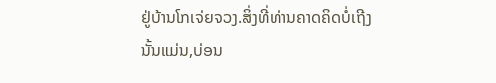ຢູ່ບ້ານໂກເຈ່ຍຈວງ.ສິ່ງທີ່ທ່ານຄາດຄິດບໍ່ເຖີງນັ້ນແມ່ນ,ບ່ອນ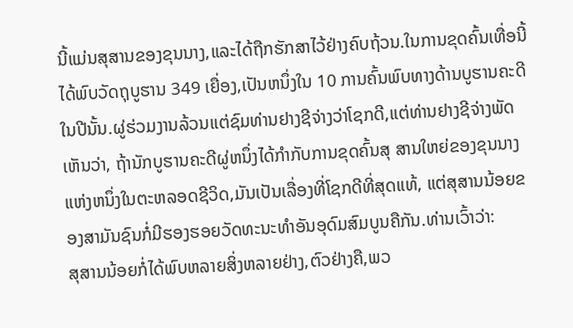ນີ້ແມ່ນສຸສານຂອງຂຸນນາງ,ແລະໄດ້ຖືກຮັກສາໄວ້ຢ່າງຄົບຖ້ວນ.ໃນການຂຸດຄົ້ນເທື່ອນີ້ໄດ້ພົບວັດຖຸບູຮານ 349 ເຍື່ອງ,ເປັນຫນຶ່ງໃນ 10 ການຄົ້ນພົບທາງດ້ານບູຮານຄະດີໃນປີນັ້ນ.ຜູ່ຮ່ວມງານລ້ວນແຕ່ຊົມທ່ານຢາງຊີຈ່າງວ່າໂຊກດີ,ແຕ່ທ່ານຢາງຊີຈ່າງພັດເຫັນວ່າ, ຖ້ານັກບູຮານຄະດີຜູ່ຫນຶ່ງໄດ້ກຳກັບການຂຸດຄົ້ນສຸ ສານໃຫຍ່ຂອງຂຸນນາງແຫ່ງຫນຶ່ງໃນຕະຫລອດຊີວິດ,ມັນເປັນເລື່ອງທີ່ໂຊກດີທີ່ສຸດແທ້, ແຕ່ສຸສານນ້ອຍຂອງສາມັນຊົນກໍ່ມີຮອງຮອຍວັດທະນະທຳອັນອຸດົມສົມບູນຄືກັນ.ທ່ານເວົ້າວ່າ:
ສຸສານນ້ອຍກໍ່ໄດ້ພົບຫລາຍສິ່ງຫລາຍຢ່າງ,ຕົວຢ່າງຄື,ພວ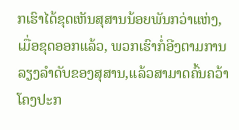ກເຮົາໄດ້ຂຸດເຫັນສຸສານນ້ອຍພັນກວ່າແຫ່ງ, ເມື່ອຂຸດອອກແລ້ວ, ພວກເຮົາກໍ່ອີງຕາມການລຽງລຳດັບຂອງສຸສານ,ແລ້ວສາມາດຄົ້ນຄວ້າໂຄງປະກ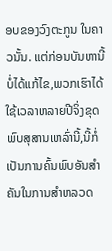ອບຂອງວົງຕະກູນ ໃນຄາວນັ້ນ. ແຕ່ກ່ອນບັນຫານີ້ບໍ່ໄດ້ແກ້ໄຂ,ພວກເຮົາໄດ້ໃຊ້ເວລາຫລາຍປີຈິ່ງຂຸດພົບສຸສານເຫລົ່ານີ້,ນີ້ກໍ່ເປັນການຄົ້ນພົບອັນສຳຄັນໃນການສຳຫລວດ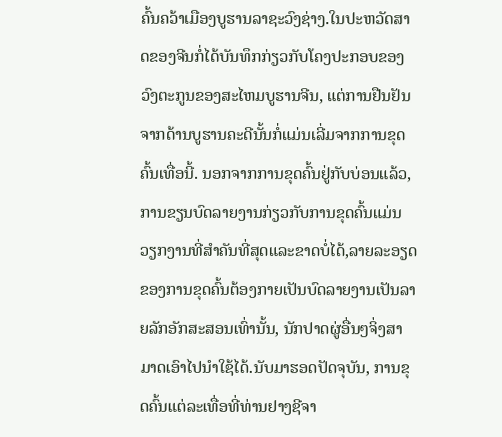ຄົ້ນຄວ້າເມືອງບູຮານລາຊະວົງຊ່າງ.ໃນປະຫວັດສາດຂອງຈີນກໍ່ໄດ້ບັນທຶກກ່ຽວກັບໂຄງປະກອບຂອງວົງຕະກູນຂອງສະໄຫມບູຮານຈີນ, ແຕ່ການຢືນຢັນຈາກດ້ານບູຮານຄະດີນັ້ນກໍ່ແມ່ນເລີ່ມຈາກການຂຸດຄົ້ນເທື່ອນີ້. ນອກຈາກການຂຸດຄົ້ນຢູ່ກັບບ່ອນແລ້ວ, ການຂຽນບົດລາຍງານກ່ຽວກັບການຂຸດຄົ້ນແມ່ນວຽກງານທີ່ສຳຄັນທີ່ສຸດແລະຂາດບໍ່ໄດ້,ລາຍລະອຽດຂອງການຂຸດຄົ້ນຕ້ອງກາຍເປັນບົດລາຍງານເປັນລາຍລັກອັກສະສອນເທົ່ານັ້ນ, ນັກປາດຜູ່ອື່ນໆຈິ່ງສາມາດເອົາໄປນຳໃຊ້ໄດ້.ນັບມາຮອດປັດຈຸບັນ, ການຂຸດຄົ້ນແຕ່ລະເທື່ອທີ່ທ່ານຢາງຊີຈາ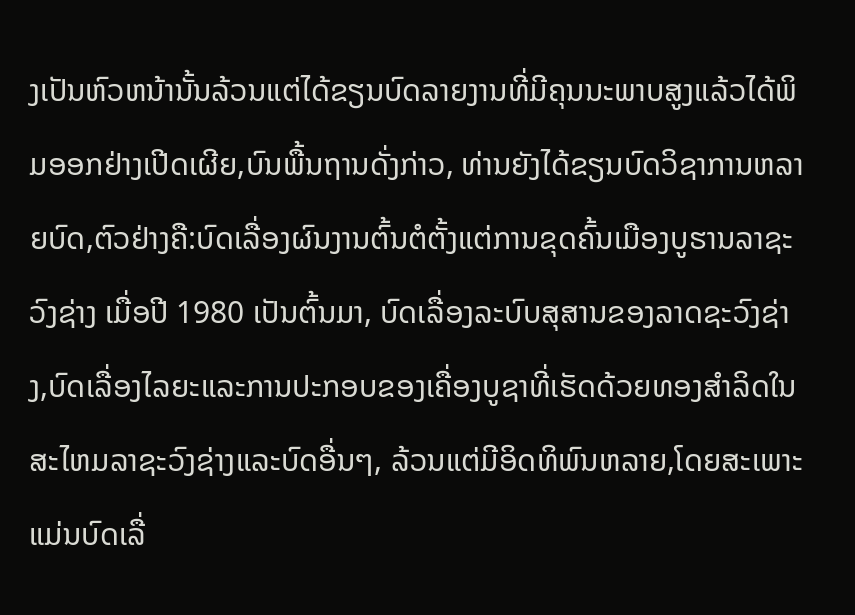ງເປັນຫົວຫນ້ານັ້ນລ້ວນແຕ່ໄດ້ຂຽນບົດລາຍງານທີ່ມີຄຸນນະພາບສູງແລ້ວໄດ້ພິມອອກຢ່າງເປີດເຜີຍ,ບົນພື້ນຖານດັ່ງກ່າວ, ທ່ານຍັງໄດ້ຂຽນບົດວິຊາການຫລາຍບົດ,ຕົວຢ່າງຄື:ບົດເລື່ອງຜົນງານຕົ້ນຕໍຕັ້ງແຕ່ການຂຸດຄົ້ນເມືອງບູຮານລາຊະວົງຊ່າງ ເມື່ອປີ 1980 ເປັນຕົ້ນມາ, ບົດເລື່ອງລະບົບສຸສານຂອງລາດຊະວົງຊ່າງ,ບົດເລື່ອງໄລຍະແລະການປະກອບຂອງເຄື່ອງບູຊາທີ່ເຮັດດ້ວຍທອງສຳລິດໃນສະໄຫມລາຊະວົງຊ່າງແລະບົດອື່ນໆ, ລ້ວນແຕ່ມີອິດທິພົນຫລາຍ,ໂດຍສະເພາະແມ່ນບົດເລື່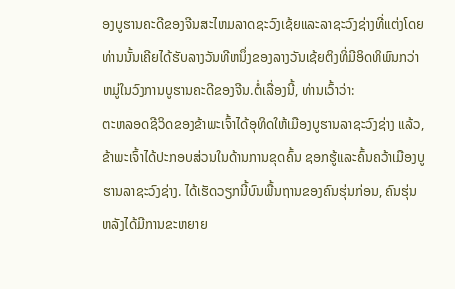ອງບູຮານຄະດີຂອງຈີນສະໄຫມລາດຊະວົງເຊ້ຍແລະລາຊະວົງຊ່າງທີ່ແຕ່ງໂດຍທ່ານນັ້ນເຄີຍໄດ້ຮັບລາງວັນທີຫນຶ່ງຂອງລາງວັນເຊ້ຍຕິງທິ່ມີອິດທິພົນກວ່າຫມູ່ໃນວົງການບູຮານຄະດີຂອງຈີນ.ຕໍ່ເລື່ອງນີ້, ທ່ານເວົ້າວ່າ:
ຕະຫລອດຊີວິດຂອງຂ້າພະເຈົ້າໄດ້ອຸທິດໃຫ້ເມືອງບູຮານລາຊະວົງຊ່າງ ແລ້ວ, ຂ້າພະເຈົ້າໄດ້ປະກອບສ່ວນໃນດ້ານການຂຸດຄົ້ນ ຊອກຮູ້ແລະຄົ້ນຄວ້າເມືອງບູຮານລາຊະວົງຊ່າງ. ໄດ້ເຮັດວຽກນີ້ບົນພື້ນຖານຂອງຄົນຮຸ່ນກ່ອນ, ຄົນຮຸ່ນຫລັງໄດ້ມີການຂະຫຍາຍ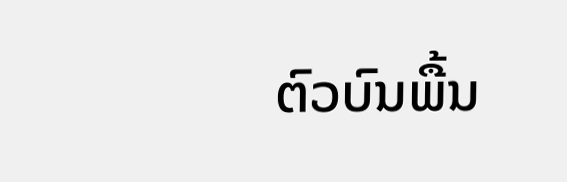ຕົວບົນພື້ນ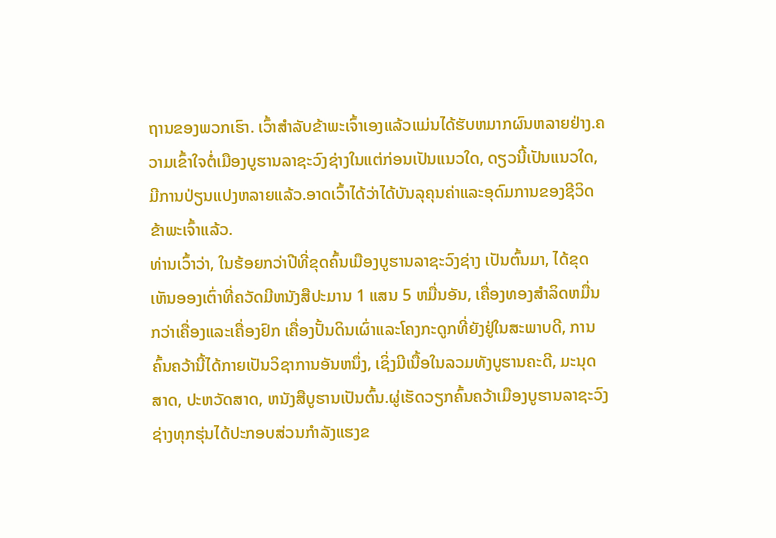ຖານຂອງພວກເຮົາ. ເວົ້າສຳລັບຂ້າພະເຈົ້າເອງແລ້ວແມ່ນໄດ້ຮັບຫມາກຜົນຫລາຍຢ່າງ.ຄວາມເຂົ້າໃຈຕໍ່ເມືອງບູຮານລາຊະວົງຊ່າງໃນແຕ່ກ່ອນເປັນແນວໃດ, ດຽວນີ້ເປັນແນວໃດ, ມີການປ່ຽນແປງຫລາຍແລ້ວ.ອາດເວົ້າໄດ້ວ່າໄດ້ບັນລຸຄຸນຄ່າແລະອຸດົມການຂອງຊີວິດຂ້າພະເຈົ້າແລ້ວ.
ທ່ານເວົ້າວ່າ, ໃນຮ້ອຍກວ່າປີທີ່ຂຸດຄົ້ນເມືອງບູຮານລາຊະວົງຊ່າງ ເປັນຕົ້ນມາ, ໄດ້ຂຸດເຫັນອອງເຕົ່າທີ່ຄວັດມີຫນັງສືປະມານ 1 ແສນ 5 ຫມື່ນອັນ, ເຄື່ອງທອງສຳລິດຫມື່ນກວ່າເຄື່ອງແລະເຄື່ອງຢົກ ເຄື່ອງປັ້ນດິນເຜົ່າແລະໂຄງກະດູກທີ່ຍັງຢູ່ໃນສະພາບດີ, ການຄົ້ນຄວ້ານີ້ໄດ້ກາຍເປັນວິຊາການອັນຫນຶ່ງ, ເຊິ່ງມີເນື້ອໃນລວມທັງບູຮານຄະດີ, ມະນຸດສາດ, ປະຫວັດສາດ, ຫນັງສືບູຮານເປັນຕົ້ນ.ຜູ່ເຮັດວຽກຄົ້ນຄວ້າເມືອງບູຮານລາຊະວົງຊ່າງທຸກຮຸ່ນໄດ້ປະກອບສ່ວນກຳລັງແຮງຂ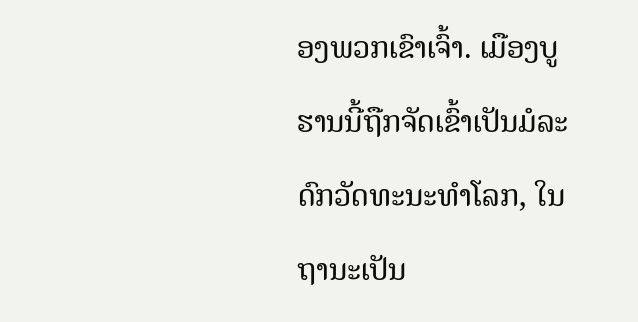ອງພວກເຂົາເຈົ້າ. ເມືອງບູຮານນີ້ຖືກຈັດເຂົ້າເປັນມໍລະດົກວັດທະນະທຳໂລກ, ໃນຖານະເປັນ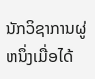ນັກວິຊາການຜູ່ຫນຶ່ງເມື່ອໄດ້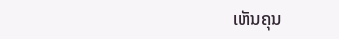ເຫັນຄຸນ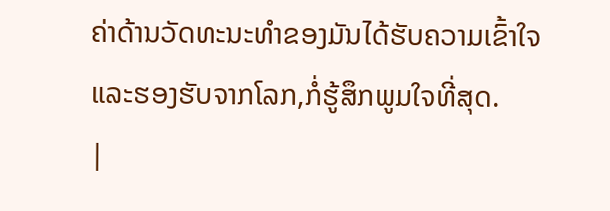ຄ່າດ້ານວັດທະນະທຳຂອງມັນໄດ້ຮັບຄວາມເຂົ້າໃຈແລະຮອງຮັບຈາກໂລກ,ກໍ່ຮູ້ສຶກພູມໃຈທີ່ສຸດ.
|